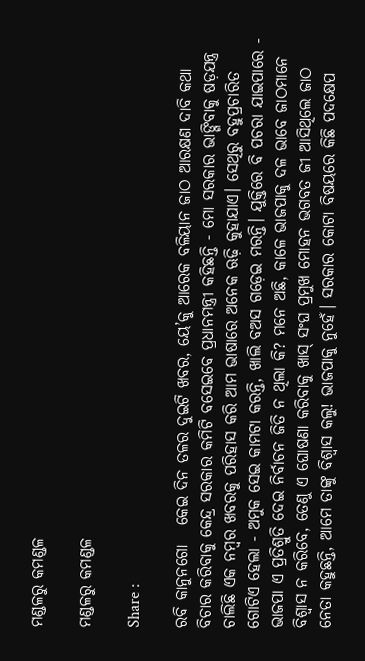ମଣ୍ଡଳରୁ କମଣ୍ଡଳ

ମଣ୍ଡଳରୁ କମଣ୍ଡଳ

Share :

ରବି କାନୁନଗୋ   କେଇ ଦିନ ତଳର ଦୁଇଟି ଖବର, ୟେ’କୁ ଆରେକ ବଳିୟାନ ଜାଠ ଆରକ୍ଷଣ ଦାବି କଥା ବିଚାର କରିବାକୁ କେନ୍ଦ୍ର ସରକାର କମିଟି ବସେଇବେ ପ୍ରଧାନମନ୍ତ୍ରୀ କହିଛନ୍ତି - ମୋ ସରକାର ଭାଙ୍ଗିବାକୁ ଷଡ଼ଯନ୍ତ୍ର ଚାଲିଛି ଏକ ନମ୍ବର ଖବରକୁ ପରିହାସ କରି ଆମ ଭାଷାରେ ଅନେକ ଋଢ଼ି କୁହାଯାଏ। ସେଥିରୁ ବହୁପ୍ରଚାରିତ ଗୋଟିଏ ହେଲା - ଅମୁକ ସେଇ କାମଟା କରନ୍ତି, ଖାଲି ବଅସ ଗଡ଼େଇ ମରନ୍ତି। ଯୁକ୍ତିରେ ବି ପଚରା ଯାଇପାରେ - ଭାଜପା ଏ ପ୍ରତିଶ୍ରୁତି ଦେଇ ନିର୍ବାଚନ ଜିତି ନ ଥିଲା କି? ମନେ ଅଛି, କାଳେ ଭାଜପାକୁ ଦଳ ଭାବେ ଜାଠମାନେ ବିଶ୍ବାସ ନ କରିବେ, ତେଣୁ ଏ ଘୋଷଣା କରିବାକୁ ଖାସ୍ ସଂଘ ପ୍ରମୁଖ ମୋହନ ଭଗବତ ଜୀ ଆସିଥିଲେ ଜାଠ ନେତା କହୁଛନ୍ତି, ଆମେ ତାଙ୍କୁ ବିଶ୍ବାସ କଲୁ! ଭାଜପାକୁ ନୁହେଁ। ସରକାର କୋଟା ବିଷୟରେ କିଛି ପଦକ୍ଷେପ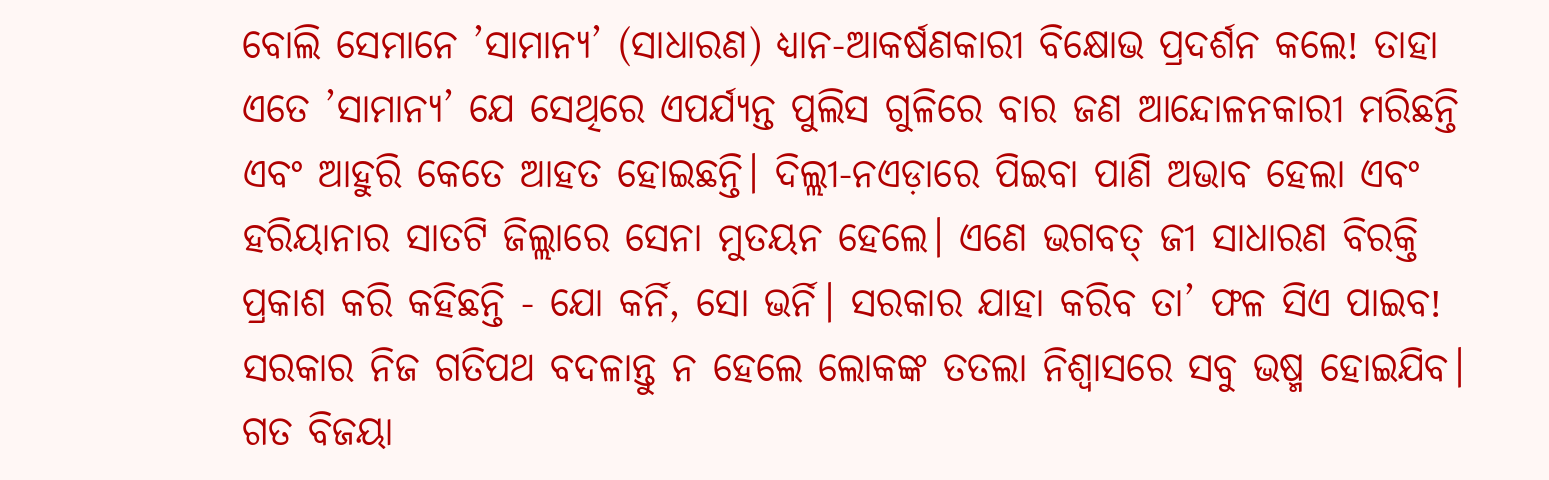ବୋଲି ସେମାନେ ’ସାମାନ୍ୟ’ (ସାଧାରଣ) ଧ୍ୟାନ-ଆକର୍ଷଣକାରୀ ବିକ୍ଷୋଭ ପ୍ରଦର୍ଶନ କଲେ! ତାହା ଏତେ ’ସାମାନ୍ୟ’ ଯେ ସେଥିରେ ଏପର୍ଯ୍ୟନ୍ତ ପୁଲିସ ଗୁଳିରେ ବାର ଜଣ ଆନ୍ଦୋଳନକାରୀ ମରିଛନ୍ତି ଏବଂ ଆହୁରି କେତେ ଆହତ ହୋଇଛନ୍ତି। ଦିଲ୍ଲୀ-ନଏଡ଼ାରେ ପିଇବା ପାଣି ଅଭାବ ହେଲା ଏବଂ ହରିୟାନାର ସାତଟି ଜିଲ୍ଲାରେ ସେନା ମୁତୟନ ହେଲେ। ଏଣେ ଭଗବତ୍ ଜୀ ସାଧାରଣ ବିରକ୍ତି ପ୍ରକାଶ କରି କହିଛନ୍ତି - ଯୋ କର୍ନି, ସୋ ଭର୍ନି। ସରକାର ଯାହା କରିବ ତା’ ଫଳ ସିଏ ପାଇବ! ସରକାର ନିଜ ଗତିପଥ ବଦଳାନ୍ତୁ ନ ହେଲେ ଲୋକଙ୍କ ତତଲା ନିଶ୍ବାସରେ ସବୁ ଭଷ୍ମ ହୋଇଯିବ।  ଗତ ବିଜୟା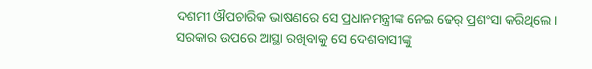ଦଶମୀ ଔପଚାରିକ ଭାଷଣରେ ସେ ପ୍ରଧାନମନ୍ତ୍ରୀଙ୍କ ନେଇ ଢେର୍ ପ୍ରଶଂସା କରିଥିଲେ। ସରକାର ଉପରେ ଆସ୍ଥା ରଖିବାକୁ ସେ ଦେଶବାସୀଙ୍କୁ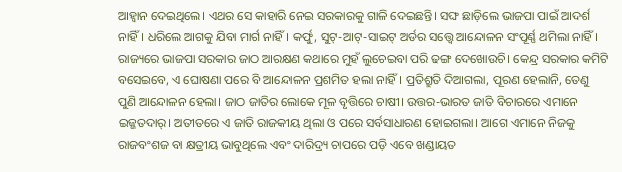ଆହ୍ବାନ ଦେଇଥିଲେ। ଏଥର ସେ କାହାରି ନେଇ ସରକାରକୁ ଗାଳି ଦେଇଛନ୍ତି। ସଙ୍ଘ ଛାଡ଼ିଲେ ଭାଜପା ପାଇଁ ଆଦର୍ଶ ନାହିଁ। ଧରିଲେ ଆଗକୁ ଯିବା ମାର୍ଗ ନାହିଁ। କର୍ଫୁ, ସୁଟ୍-ଆଟ୍-ସାଇଟ୍ ଅର୍ଡର ସତ୍ତ୍ବେ ଆନ୍ଦୋଳନ ସଂପୂର୍ଣ୍ଣ ଥମିଲା ନାହିଁ। ରାଜ୍ୟରେ ଭାଜପା ସରକାର ଜାଠ ଆରକ୍ଷଣ କଥାରେ ମୁହଁ ଲୁଚେଇବା ପରି ଢଙ୍ଗ ଦେଖୋଉଚି। କେନ୍ଦ୍ର ସରକାର କମିଟି ବସେଇବେ, ଏ ଘୋଷଣା ପରେ ବି ଆନ୍ଦୋଳନ ପ୍ରଶମିତ ହଲା ନାହିଁ। ପ୍ରତିଶ୍ରୁତି ଦିଆଗଲା, ପୂରଣ ହେଲାନି, ତେଣୁ ପୁଣି ଆନ୍ଦୋଳନ ହେଲା। ଜାଠ ଜାତିର ଲୋକେ ମୂଳ ବୃତ୍ତିରେ ଚାଷୀ। ଉତ୍ତର-ଭାରତ ଜାତି ବିଚାରରେ ଏମାନେ ଇଜ୍ଜତଦାର୍। ଅତୀତରେ ଏ ଜାତି ରାଜକୀୟ ଥିଲା ଓ ପରେ ସର୍ବସାଧାରଣ ହୋଇଗଲା। ଆଗେ ଏମାନେ ନିଜକୁ ରାଜବଂଶଜ ବା କ୍ଷତ୍ରୀୟ ଭାବୁଥିଲେ ଏବଂ ଦାରିଦ୍ର୍ୟ ଚାପରେ ପଡ଼ି ଏବେ ଖଣ୍ଡାୟତ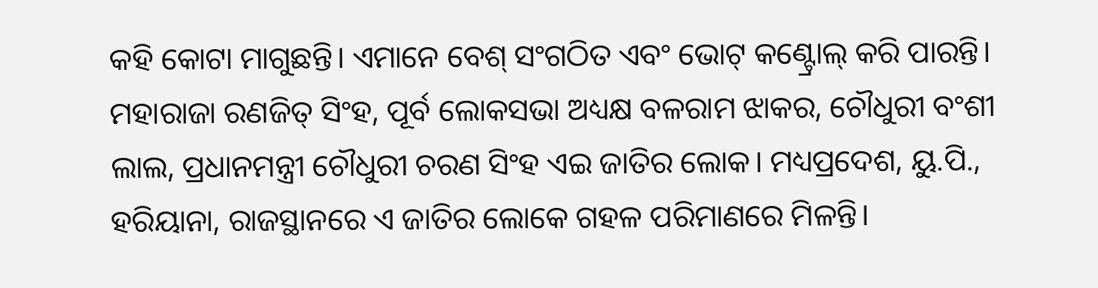କହି କୋଟା ମାଗୁଛନ୍ତି। ଏମାନେ ବେଶ୍ ସଂଗଠିତ ଏବଂ ଭୋଟ୍ କଣ୍ଟ୍ରୋଲ୍ କରି ପାରନ୍ତି। ମହାରାଜା ରଣଜିତ୍ ସିଂହ, ପୂର୍ବ ଲୋକସଭା ଅଧ୍ୟକ୍ଷ ବଳରାମ ଝାକର, ଚୌଧୁରୀ ବଂଶୀ ଲାଲ, ପ୍ରଧାନମନ୍ତ୍ରୀ ଚୌଧୁରୀ ଚରଣ ସିଂହ ଏଇ ଜାତିର ଲୋକ। ମଧ୍ୟପ୍ରଦେଶ, ୟୁ.ପି., ହରିୟାନା, ରାଜସ୍ଥାନରେ ଏ ଜାତିର ଲୋକେ ଗହଳ ପରିମାଣରେ ମିଳନ୍ତି।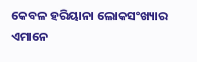କେବଳ ହରିୟାନା ଲୋକସଂଖ୍ୟାର ଏମାନେ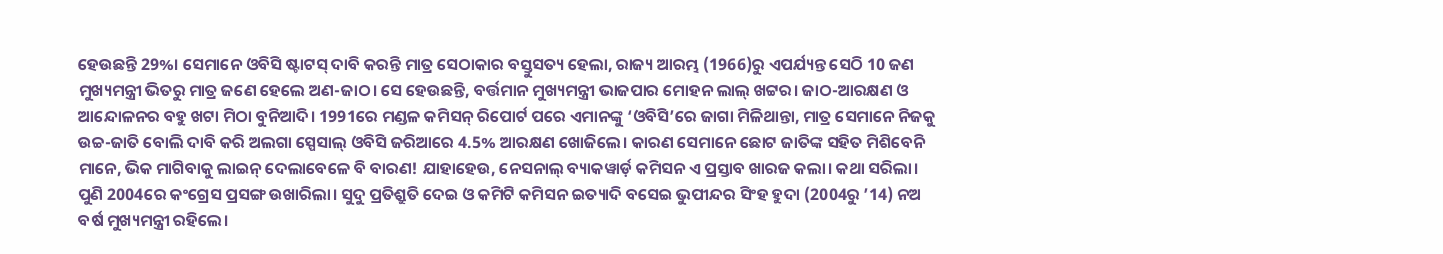ହେଉଛନ୍ତି 29%। ସେମାନେ ଓବିସି ଷ୍ଟାଟସ୍ ଦାବି କରନ୍ତି ମାତ୍ର ସେଠାକାର ବସ୍ତୁସତ୍ୟ ହେଲା, ରାଜ୍ୟ ଆରମ୍ଭ (1966)ରୁ ଏପର୍ଯ୍ୟନ୍ତ ସେଠି 10 ଜଣ ମୁଖ୍ୟମନ୍ତ୍ରୀ ଭିତରୁ ମାତ୍ର ଜଣେ ହେଲେ ଅଣ-ଜାଠ। ସେ ହେଉଛନ୍ତି, ବର୍ତ୍ତମାନ ମୁଖ୍ୟମନ୍ତ୍ରୀ ଭାଜପାର ମୋହନ ଲାଲ୍ ଖଟ୍ଟର। ଜାଠ-ଆରକ୍ଷଣ ଓ ଆନ୍ଦୋଳନର ବହୁ ଖଟା ମିଠା ବୁନିଆଦି। 1991ରେ ମଣ୍ଡଳ କମିସନ୍ ରିପୋର୍ଟ ପରେ ଏମାନଙ୍କୁ ‘ଓବିସି’ରେ ଜାଗା ମିଳିଥାନ୍ତା, ମାତ୍ର ସେମାନେ ନିଜକୁ ଉଚ୍ଚ-ଜାତି ବୋଲି ଦାବି କରି ଅଲଗା ସ୍ପେସାଲ୍ ଓବିସି ଜରିଆରେ 4.5% ଆରକ୍ଷଣ ଖୋଜିଲେ। କାରଣ ସେମାନେ ଛୋଟ ଜାତିଙ୍କ ସହିତ ମିଶିବେନି ମାନେ, ଭିକ ମାଗିବାକୁ ଲାଇନ୍ ଦେଲାବେଳେ ବି ବାରଣ! ଯାହାହେଉ, ନେସନାଲ୍ ବ୍ୟାକୱାର୍ଡ଼ କମିସନ ଏ ପ୍ରସ୍ତାବ ଖାରଜ କଲା। କଥା ସରିଲା। ପୁଣି 2004ରେ କଂଗ୍ରେସ ପ୍ରସଙ୍ଗ ଉଖାରିଲା। ସୁଦୁ ପ୍ରତିଶ୍ରୁତି ଦେଇ ଓ କମିଟି କମିସନ ଇତ୍ୟାଦି ବସେଇ ଭୁପୀନ୍ଦର ସିଂହ ହୁଦା (2004ରୁ ’14) ନଅ ବର୍ଷ ମୁଖ୍ୟମନ୍ତ୍ରୀ ରହିଲେ।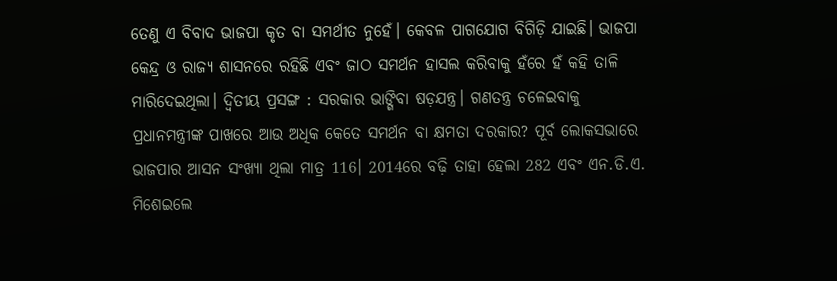ତେଣୁ ଏ ବିବାଦ ଭାଜପା କୃତ ବା ସମର୍ଥୀତ ନୁହେଁ। କେବଳ ପାଗଯୋଗ ବିଗିଡ଼ି ଯାଇଛି। ଭାଜପା କେନ୍ଦ୍ର ଓ ରାଜ୍ୟ ଶାସନରେ ରହିଛି ଏବଂ ଜାଠ ସମର୍ଥନ ହାସଲ କରିବାକୁ ହଁରେ ହଁ କହି ତାଳି ମାରିଦେଇଥିଲା। ଦ୍ବିତୀୟ ପ୍ରସଙ୍ଗ : ସରକାର ଭାଙ୍ଗିବା ଷଡ଼ଯନ୍ତ୍ର। ଗଣତନ୍ତ୍ର ଚଳେଇବାକୁ ପ୍ରଧାନମନ୍ତ୍ରୀଙ୍କ ପାଖରେ ଆଉ ଅଧିକ କେତେ ସମର୍ଥନ ବା କ୍ଷମତା ଦରକାର? ପୂର୍ବ ଲୋକସଭାରେ ଭାଜପାର ଆସନ ସଂଖ୍ୟା ଥିଲା ମାତ୍ର 116। 2014ରେ ବଢ଼ି ତାହା ହେଲା 282 ଏବଂ ଏନ.ଡି.ଏ. ମିଶେଇଲେ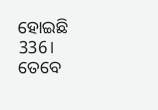ହୋଇଛି 336। ତେବେ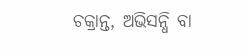ଚକ୍ରାନ୍ତ, ଅଭିସନ୍ଧି ବା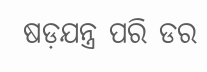ଷଡ଼ଯନ୍ତ୍ର ପରି ଡର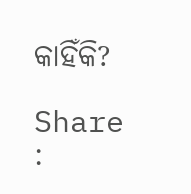କାହିଁକି?

Share :